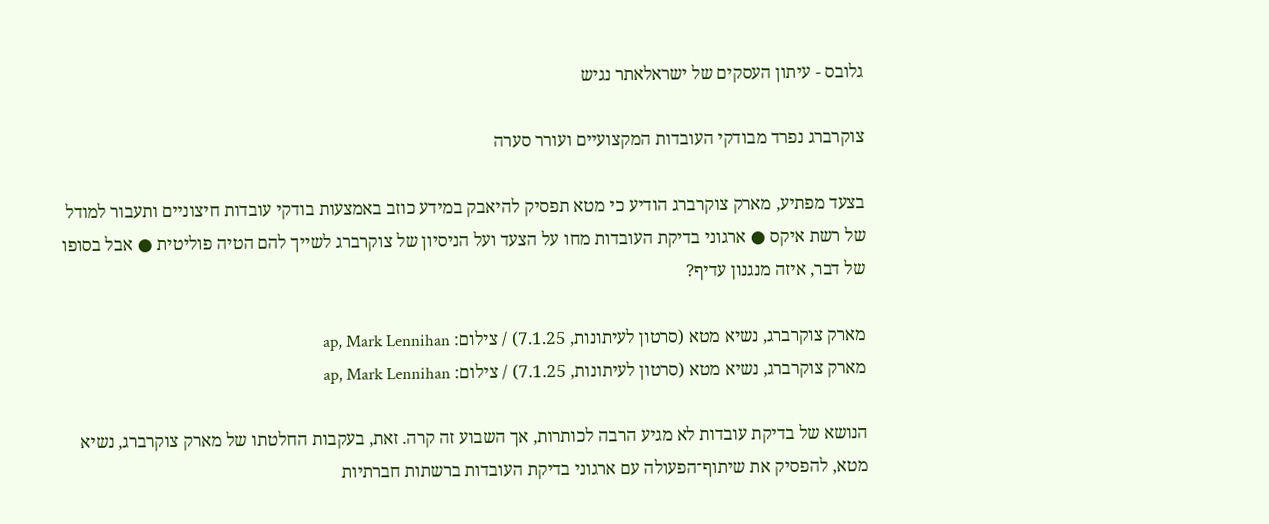גלובס - עיתון העסקים של ישראלאתר נגיש

צוקרברג נפרד מבודקי העובדות המקצועיים ועורר סערה

בצעד מפתיע, מארק צוקרברג הודיע כי מטא תפסיק להיאבק במידע כוזב באמצעות בודקי עובדות חיצוניים ותעבור למודל של רשת איקס ● ארגוני בדיקת העובדות מחו על הצעד ועל הניסיון של צוקרברג לשייך להם הטיה פוליטית ● אבל בסופו של דבר, איזה מנגנון עדיף?

מארק צוקרברג, נשיא מטא (סרטון לעיתונות, 7.1.25) / צילום: ap, Mark Lennihan
מארק צוקרברג, נשיא מטא (סרטון לעיתונות, 7.1.25) / צילום: ap, Mark Lennihan

הנושא של בדיקת עובדות לא מגיע הרבה לכותרות, אך השבוע זה קרה. זאת, בעקבות החלטתו של מארק צוקרברג, נשיא מטא, להפסיק את שיתוף־הפעולה עם ארגוני בדיקת העובדות ברשתות חברתיות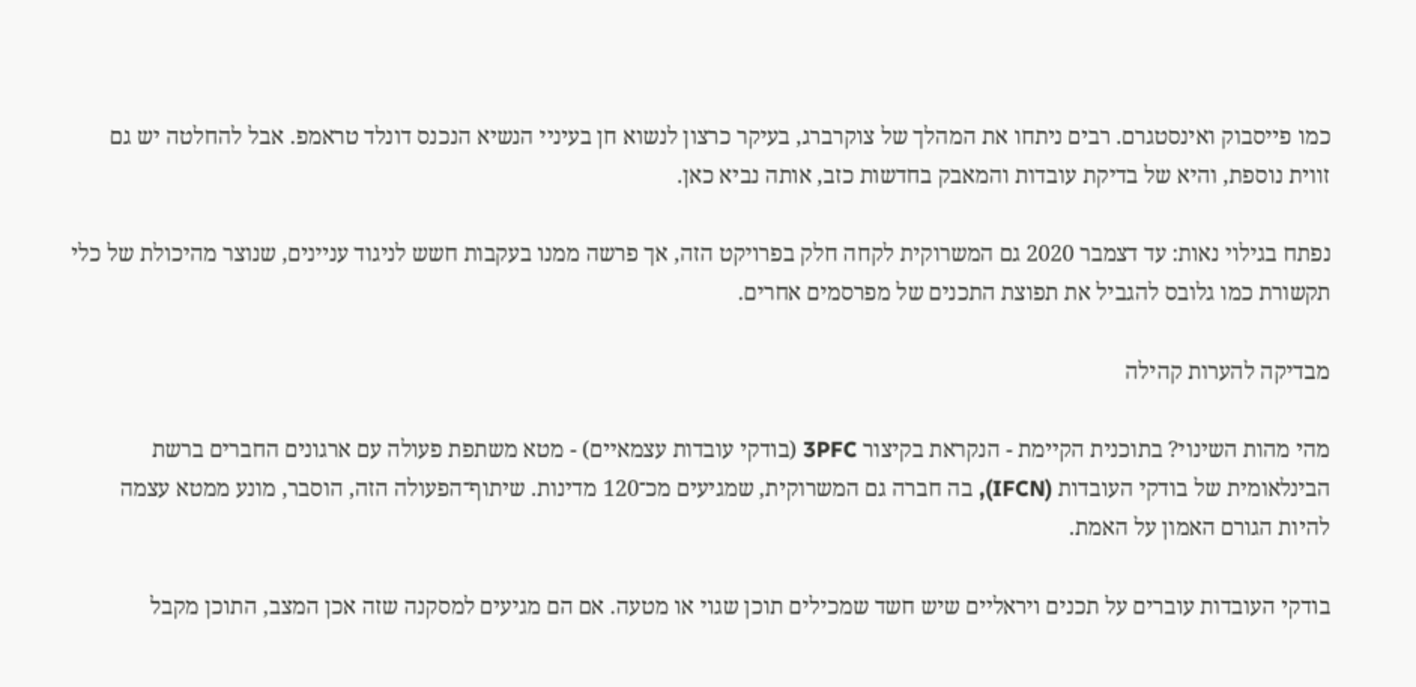כמו פייסבוק ואינסטגרם. רבים ניתחו את המהלך של צוקרברג, בעיקר כרצון לנשוא חן בעיניי הנשיא הנכנס דונלד טראמפ. אבל להחלטה יש גם זווית נוספת, והיא של בדיקת עובדות והמאבק בחדשות כזב, אותה נביא כאן.

נפתח בגילוי נאות: עד דצמבר 2020 גם המשרוקית לקחה חלק בפרויקט הזה, אך פרשה ממנו בעקבות חשש לניגוד עניינים, שנוצר מהיכולת של כלי תקשורת כמו גלובס להגביל את תפוצת התכנים של מפרסמים אחרים.

מבדיקה להערות קהילה

מהי מהות השינוי? בתוכנית הקיימת - הנקראת בקיצור 3PFC (בודקי עובדות עצמאיים) - מטא משתפת פעולה עם ארגונים החברים ברשת הבינלאומית של בודקי העובדות (IFCN), בה חברה גם המשרוקית, שמגיעים מכ־120 מדינות. שיתוף־הפעולה הזה, הוסבר, מונע ממטא עצמה להיות הגורם האמון על האמת.

בודקי העובדות עוברים על תכנים ויראליים שיש חשד שמכילים תוכן שגוי או מטעה. אם הם מגיעים למסקנה שזה אכן המצב, התוכן מקבל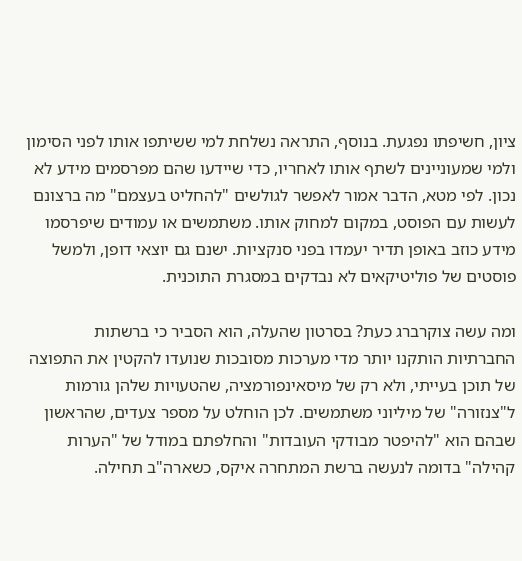ציון, חשיפתו נפגעת. בנוסף, התראה נשלחת למי ששיתפו אותו לפני הסימון ולמי שמעוניינים לשתף אותו לאחריו, כדי שיידעו שהם מפרסמים מידע לא נכון. לפי מטא, הדבר אמור לאפשר לגולשים "להחליט בעצמם" מה ברצונם לעשות עם הפוסט, במקום למחוק אותו. משתמשים או עמודים שיפרסמו מידע כוזב באופן תדיר יעמדו בפני סנקציות. ישנם גם יוצאי דופן, ולמשל פוסטים של פוליטיקאים לא נבדקים במסגרת התוכנית.

ומה עשה צוקרברג כעת? בסרטון שהעלה, הוא הסביר כי ברשתות החברתיות הותקנו יותר מדי מערכות מסובכות שנועדו להקטין את התפוצה של תוכן בעייתי, ולא רק של מיסאינפורמציה, שהטעויות שלהן גורמות ל"צנזורה" של מיליוני משתמשים. לכן הוחלט על מספר צעדים, שהראשון שבהם הוא "להיפטר מבודקי העובדות" והחלפתם במודל של "הערות קהילה" בדומה לנעשה ברשת המתחרה איקס, כשארה"ב תחילה.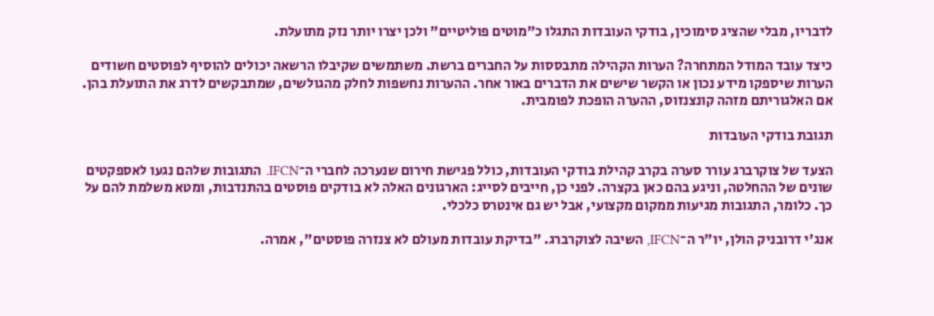לדבריו, מבלי שהציג סימוכין, בודקי העובדות התגלו כ"מוטים פוליטיים" ולכן יצרו יותר נזק מתועלת.

כיצד עובד המודל המתחרה? הערות הקהילה מתבססות על החברים ברשת. משתמשים שקיבלו הרשאה יכולים להוסיף לפוסטים חשודים הערות שיספקו מידע נכון או הקשר שישים את הדברים באור אחר. ההערות נחשפות לחלק מהגולשים, שמתבקשים לדרג את התועלת בהן. אם האלגוריתם מזהה קונצנזוס, ההערה הופכת לפומבית.

תגובת בודקי העובדות

הצעד של צוקרברג עורר סערה בקרב קהילת בודקי העובדות, כולל פגישת חירום שנערכה לחברי ה־IFCN. התגובות שלהם נגעו לאספקטים שונים של ההחלטה, וניגע בהם כאן בקצרה. לפני כן, חייבים לסייג: הארגונים האלה לא בודקים פוסטים בהתנדבות, ומטא משלמת להם על כך. כלומר, התגובות מגיעות ממקום מקצועי, אבל יש גם אינטרס כלכלי.

אנג'י דרובניק הולן, יו"ר ה־IFCN, השיבה לצוקרברג. "בדיקת עובדות מעולם לא צנזרה פוסטים", אמרה.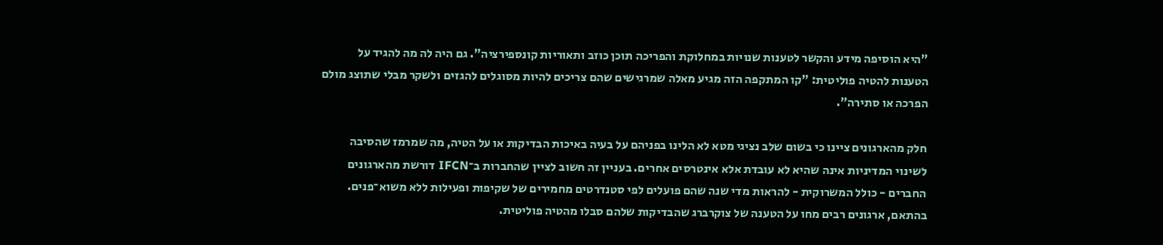"היא הוסיפה מידע והקשר לטענות שנויות במחלוקת והפריכה תוכן כוזב ותאוריות קונספירציה". גם היה לה מה להגיד על הטענות להטיה פוליטית: "קו המתקפה הזה מגיע מאלה שמרגישים שהם צריכים להיות מסוגלים להגזים ולשקר מבלי שתוצג מולם הפרכה או סתירה".

חלק מהארגונים ציינו כי בשום שלב נציגי מטא לא הלינו בפניהם על בעיה באיכות הבדיקות או על הטיה, מה שמרמז שהסיבה לשינוי המדיניות אינה שהיא לא עובדת אלא אינטרסים אחרים. בעניין זה חשוב לציין שהחברות ב־IFCN דורשת מהארגונים החברים - כולל המשרוקית - להראות מדי שנה שהם פועלים לפי סטנדרטים מחמירים של שקיפות ופעילות ללא משוא־פנים. בהתאם, ארגונים רבים מחו על הטענה של צוקרברג שהבדיקות שלהם סבלו מהטיה פוליטית.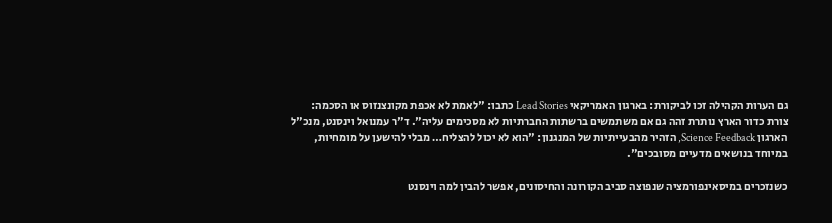גם הערות הקהילה זכו לביקורת: בארגון האמריקאי Lead Stories כתבו: "לאמת לא אכפת מקונצנזוס או הסכמה: צורת כדור הארץ נותרת זהה גם אם משתמשים ברשתות החברתיות לא מסכימים עליה". ד"ר עמנואל וינסנט, מנכ"ל הארגון Science Feedback, הזהיר מהבעייתיות של המנגנון: "הוא לא יכול להצליח… מבלי להישען על מומחיות, במיוחד בנושאים מדעיים מסובכים".

כשנזכרים במיסאינפורמציה שנפוצה סביב הקורונה והחיסונים, אפשר להבין למה וינסנט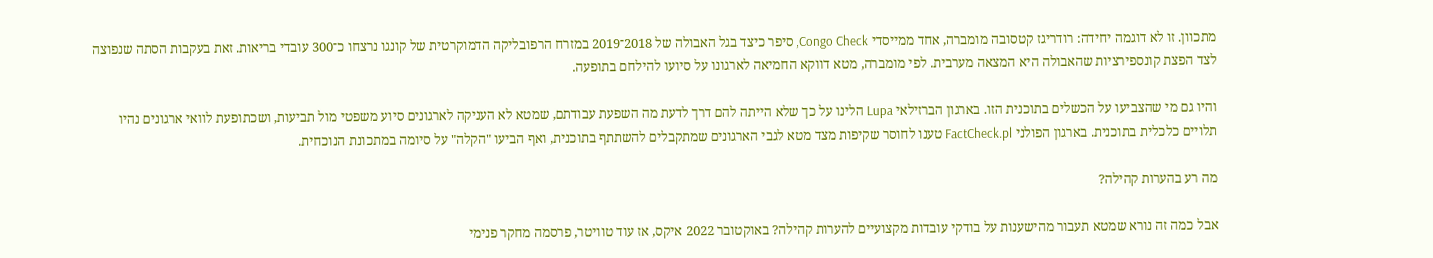מתכוון. זו לא דוגמה יחידה: רודריגז קטסובה מומברה, אחד ממייסדי Congo Check, סיפר כיצד בגל האבולה של 2018־2019 במזרח הרפובליקה הדמוקרטית של קונגו נרצחו כ־300 עובדי בריאות. זאת בעקבות הסתה שנפוצה לצד הפצת קונספירציות שהאבולה היא המצאה מערבית. לפי מומברה, מטא דווקא החמיאה לארגונו על סיועו להילחם בתופעה.

והיו גם מי שהצביעו על הכשלים בתוכנית הזו. בארגון הברזילאי Lupa הלינו על כך שלא הייתה להם דרך לדעת מה השפעת עבודתם, שמטא לא העניקה לארגונים סיוע משפטי מול תביעות, ושכתופעת לוואי ארגונים נהיו תלויים כלכלית בתוכנית. בארגון הפולני FactCheck.pl טענו לחוסר שקיפות מצד מטא לגבי הארגונים שמתקבלים להשתתף בתוכנית, ואף הביעו "הקלה" על סיומה במתכונת הנוכחית.

מה רע בהערות קהילה?

אבל כמה זה נורא שמטא תעבור מהישענות על בודקי עובדות מקצועיים להערות קהילה? באוקטובר 2022 איקס, אז עוד טוויטר, פרסמה מחקר פנימי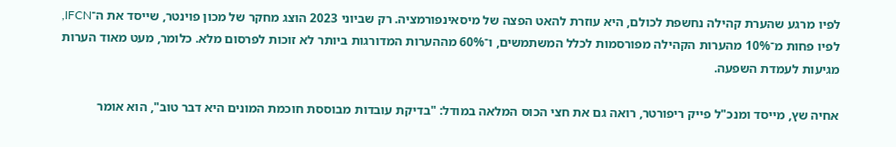לפיו מרגע שהערת קהילה נחשפת לכולם, היא עוזרת להאט הפצה של מיסאינפורמציה. רק שביוני 2023 הוצג מחקר של מכון פוינטר, שייסד את ה־IFCN, לפיו פחות מ־10% מהערות הקהילה מפורסמות לכלל המשתמשים, ו־60% מההערות המדורגות ביותר לא זוכות לפרסום מלא. כלומר, מעט מאוד הערות מגיעות לעמדת השפעה.

אחיה שץ, מייסד ומנכ"ל פייק ריפורטר, רואה גם את חצי הכוס המלאה במודל: "בדיקת עובדות מבוססת חוכמת המונים היא דבר טוב", הוא אומר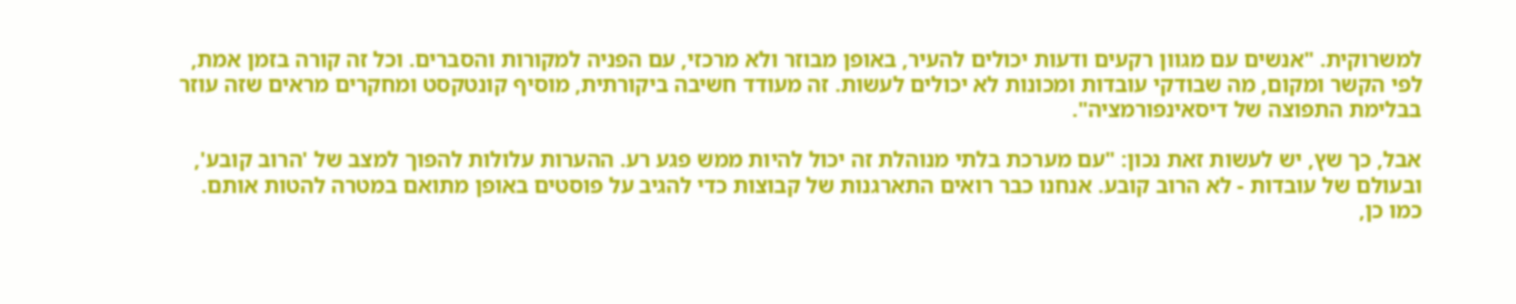למשרוקית. "אנשים עם מגוון רקעים ודעות יכולים להעיר, באופן מבוזר ולא מרכזי, עם הפניה למקורות והסברים. וכל זה קורה בזמן אמת, לפי הקשר ומקום, מה שבודקי עובדות ומכונות לא יכולים לעשות. זה מעודד חשיבה ביקורתית, מוסיף קונטקסט ומחקרים מראים שזה עוזר בבלימת התפוצה של דיסאינפורמציה".

אבל, כך שץ, יש לעשות זאת נכון: "עם מערכת בלתי מנוהלת זה יכול להיות ממש פגע רע. ההערות עלולות להפוך למצב של 'הרוב קובע', ובעולם של עובדות - לא הרוב קובע. אנחנו כבר רואים התארגנות של קבוצות כדי להגיב על פוסטים באופן מתואם במטרה להטות אותם. כמו כן,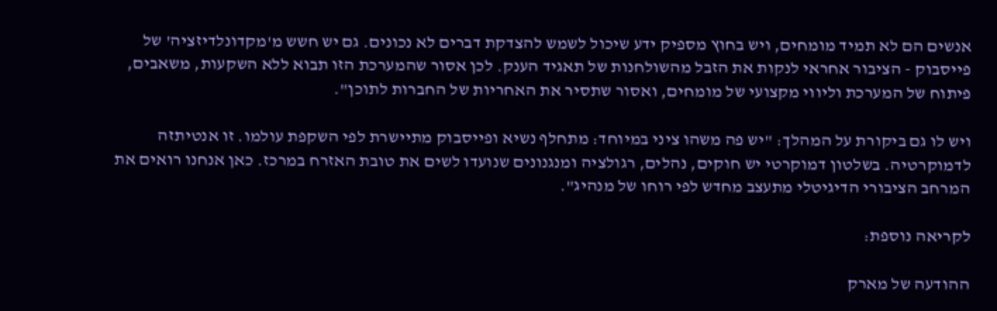אנשים הם לא תמיד מומחים, ויש בחוץ מספיק ידע שיכול לשמש להצדקת דברים לא נכונים. גם יש חשש מ'מקדונלדיזציה' של פייסבוק - הציבור אחראי לנקות את הזבל מהשולחנות של תאגיד הענק. לכן אסור שהמערכת הזו תבוא ללא השקעות, משאבים, פיתוח של המערכת וליווי מקצועי של מומחים, ואסור שתסיר את האחריות של החברות לתוכן".

ויש לו גם ביקורת על המהלך: "יש פה משהו ציני במיוחד: מתחלף נשיא ופייסבוק מתיישרת לפי השקפת עולמו. זו אנטיתזה לדמוקרטיה. בשלטון דמוקרטי יש חוקים, נהלים, רגולציה ומנגנונים שנועדו לשים את טובת האזרח במרכז. כאן אנחנו רואים את המרחב הציבורי הדיגיטלי מתעצב מחדש לפי רוחו של מנהיג".

לקריאה נוספת:

ההודעה של מארק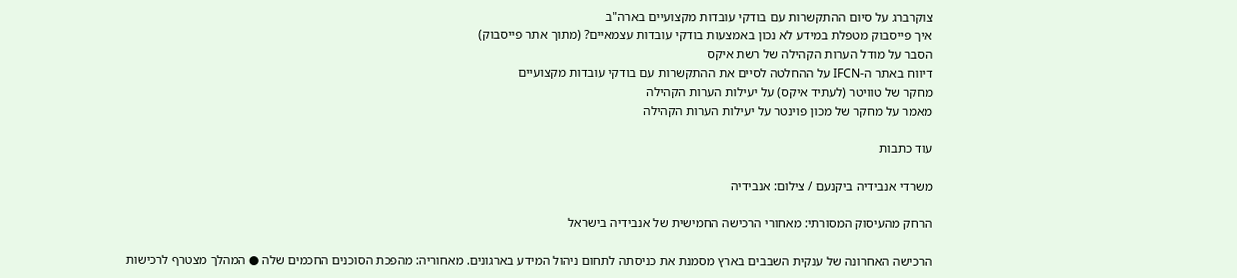צוקרברג על סיום ההתקשרות עם בודקי עובדות מקצועיים בארה"ב
איך פייסבוק מטפלת במידע לא נכון באמצעות בודקי עובדות עצמאיים? (מתוך אתר פייסבוק)
הסבר על מודל הערות הקהילה של רשת איקס
דיווח באתר ה-IFCN על ההחלטה לסיים את ההתקשרות עם בודקי עובדות מקצועיים
מחקר של טוויטר (לעתיד איקס) על יעילות הערות הקהילה
מאמר על מחקר של מכון פוינטר על יעילות הערות הקהילה

עוד כתבות

משרדי אנבידיה ביקנעם / צילום: אנבידיה

הרחק מהעיסוק המסורתי: מאחורי הרכישה החמישית של אנבידיה בישראל

הרכישה האחרונה של ענקית השבבים בארץ מסמנת את כניסתה לתחום ניהול המידע בארגונים. מאחוריה: מהפכת הסוכנים החכמים שלה ● המהלך מצטרף לרכישות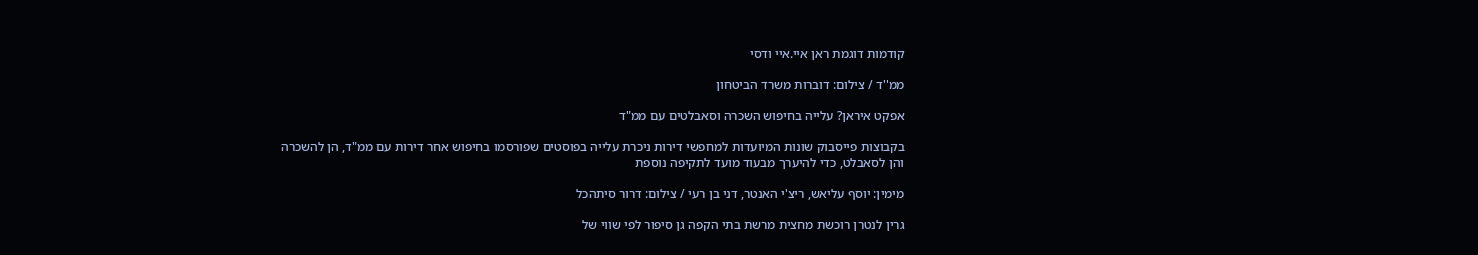קודמות דוגמת ראן איי.איי ודסי

ממ''ד / צילום: דוברות משרד הביטחון

אפקט איראן? עלייה בחיפוש השכרה וסאבלטים עם ממ"ד

בקבוצות פייסבוק שונות המיועדות למחפשי דירות ניכרת עלייה בפוסטים שפורסמו בחיפוש אחר דירות עם ממ"ד, הן להשכרה והן לסאבלט, כדי להיערך מבעוד מועד לתקיפה נוספת

מימין: יוסף עליאש, ריצ'י האנטר, דני בן רעי / צילום: דרור סיתהכל

גרין לנטרן רוכשת מחצית מרשת בתי הקפה גן סיפור לפי שווי של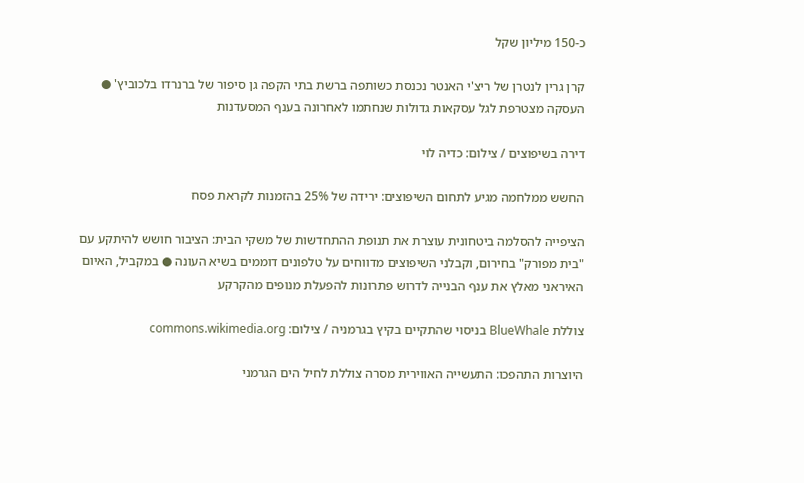כ-150 מיליון שקל

קרן גרין לנטרן של ריצ'י האנטר נכנסת כשותפה ברשת בתי הקפה גן סיפור של ברנרדו בלכוביץ' ● העסקה מצטרפת לגל עסקאות גדולות שנחתמו לאחרונה בענף המסעדנות

דירה בשיפוצים / צילום: כדיה לוי

החשש ממלחמה מגיע לתחום השיפוצים: ירידה של 25% בהזמנות לקראת פסח

הציפייה להסלמה ביטחונית עוצרת את תנופת ההתחדשות של משקי הבית: הציבור חושש להיתקע עם "בית מפורק" בחירום, וקבלני השיפוצים מדווחים על טלפונים דוממים בשיא העונה ● במקביל, האיום האיראני מאלץ את ענף הבנייה לדרוש פתרונות להפעלת מנופים מהקרקע

צוללת BlueWhale בניסוי שהתקיים בקיץ בגרמניה / צילום: commons.wikimedia.org

היוצרות התהפכו: התעשייה האווירית מסרה צוללת לחיל הים הגרמני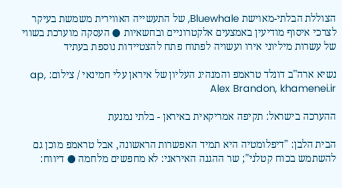הצוללת הבלתי-מאוישת Bluewhale, של התעשייה האווירית משמשת בעיקר לצרכי איסוף מודיעין באמצעים אלקטרוניים ובחשאיות ● העסקה מוערכת בשווי של עשרות מיליוני אירו ועשויה לפתוח פתח להצטיידות נוספת בעתיד

נשיא ארה''ב דונלד טראמפ והמנהיג העליון של איראן עלי חמינאי / צילום: ap, Alex Brandon, khamenei.ir

ההערכה בישראל: תקיפה אמריקאית באיראן - בלתי נמנעת

הבית הלבן: "דיפלומטיה היא תמיד האפשרות הראשונה, אבל טראמפ מוכן גם להשתמש בכוח קטלני"; שר ההגנה האיראני: לא מחפשים מלחמה ● דיווח: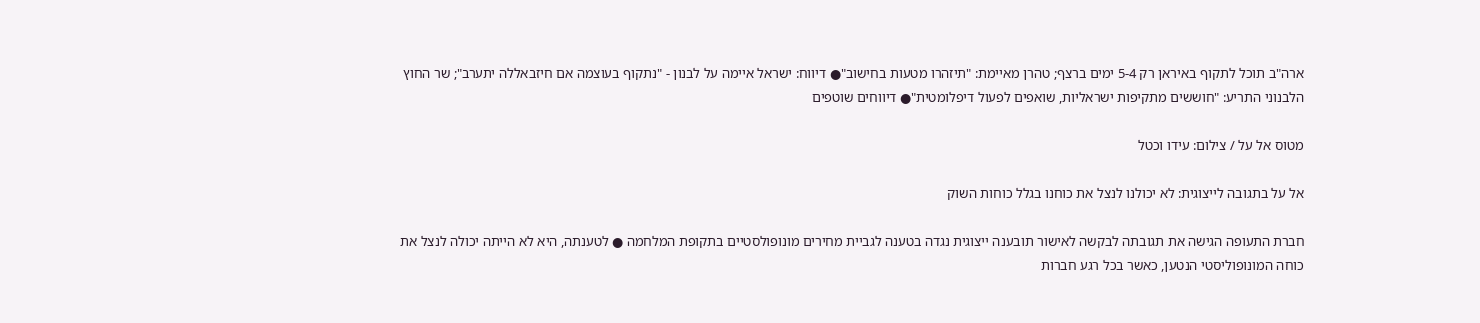ארה"ב תוכל לתקוף באיראן רק 5-4 ימים ברצף; טהרן מאיימת: "תיזהרו מטעות בחישוב"● דיווח: ישראל איימה על לבנון - "נתקוף בעוצמה אם חיזבאללה יתערב"; שר החוץ הלבנוני התריע: "חוששים מתקיפות ישראליות, שואפים לפעול דיפלומטית"● דיווחים שוטפים

מטוס אל על / צילום: עידו וכטל

אל על בתגובה לייצוגית: לא יכולנו לנצל את כוחנו בגלל כוחות השוק

חברת התעופה הגישה את תגובתה לבקשה לאישור תובענה ייצוגית נגדה בטענה לגביית מחירים מונופולסטיים בתקופת המלחמה ● לטענתה, היא לא הייתה יכולה לנצל את כוחה המונופוליסטי הנטען, כאשר בכל רגע חברות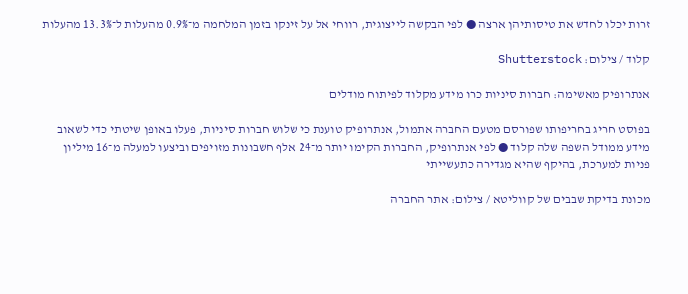זרות יכלו לחדש את טיסותיהן ארצה ● לפי הבקשה לייצוגית, רווחי אל על זינקו בזמן המלחמה מ־0.9% מהעלות ל־13.3% מהעלות

קלוד / צילום: Shutterstock

אנתרופיק מאשימה: חברות סיניות כרו מידע מקלוד לפיתוח מודלים

בפוסט חריג בחריפותו שפורסם מטעם החברה אתמול, אנתרופיק טוענת כי שלוש חברות סיניות, פעלו באופן שיטתי כדי לשאוב מידע ממודל השפה שלה קלוד ● לפי אנתרופיק, החברות הקימו יותר מ־24 אלף חשבונות מזויפים וביצעו למעלה מ־16 מיליון פניות למערכת, בהיקף שהיא מגדירה כתעשייתי

מכונת בדיקת שבבים של קווליטא / צילום: אתר החברה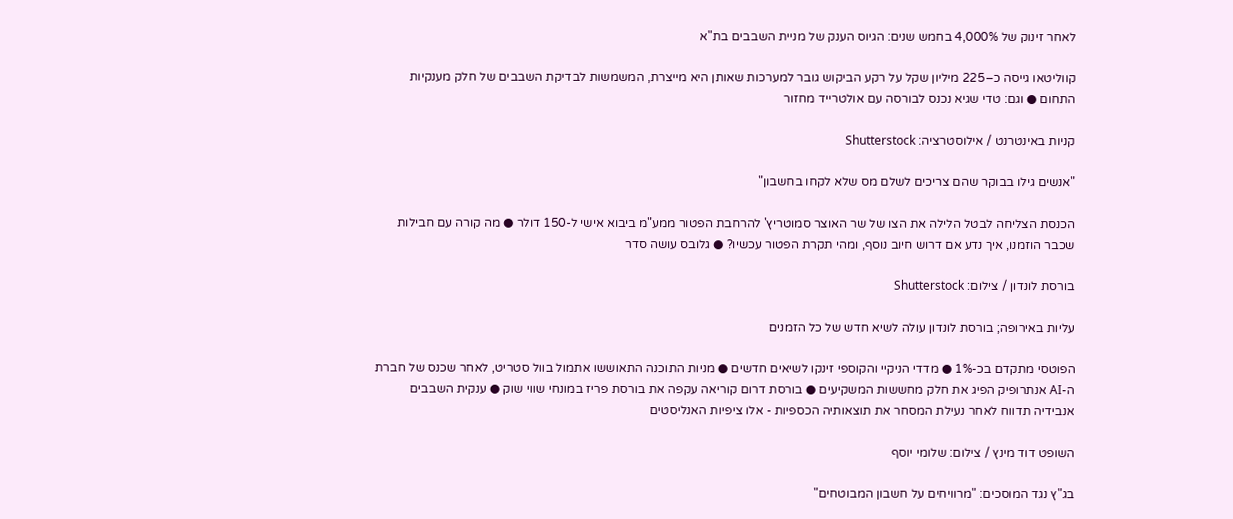לאחר זינוק של 4,000% בחמש שנים: הגיוס הענק של מניית השבבים בת"א

קווליטאו גייסה כ–225 מיליון שקל על רקע הביקוש גובר למערכות שאותן היא מייצרת, המשמשות לבדיקת השבבים של חלק מענקיות התחום ● וגם: טדי שגיא נכנס לבורסה עם אולטרייד מחזור

קניות באינטרנט / אילוסטרציה: Shutterstock

"אנשים גילו בבוקר שהם צריכים לשלם מס שלא לקחו בחשבון"

הכנסת הצליחה לבטל הלילה את הצו של שר האוצר סמוטריץ' להרחבת הפטור ממע"מ ביבוא אישי ל-150 דולר ● מה קורה עם חבילות שכבר הוזמנו, איך נדע אם דרוש חיוב נוסף, ומהי תקרת הפטור עכשיו? ● גלובס עושה סדר

בורסת לונדון / צילום: Shutterstock

עליות באירופה; בורסת לונדון עולה לשיא חדש של כל הזמנים

הפוטסי מתקדם בכ-1% ● מדדי הניקיי והקוספי זינקו לשיאים חדשים ● מניות התוכנה התאוששו אתמול בוול סטריט, לאחר שכנס של חברת ה-AI אנתרופיק הפיג את חלק מחששות המשקיעים ● בורסת דרום קוריאה עקפה את בורסת פריז במונחי שווי שוק ● ענקית השבבים אנבידיה תדווח לאחר נעילת המסחר את תוצאותיה הכספיות - אלו ציפיות האנליסטים

השופט דוד מינץ / צילום: שלומי יוסף

בג"ץ נגד המוסכים: "מרוויחים על חשבון המבוטחים"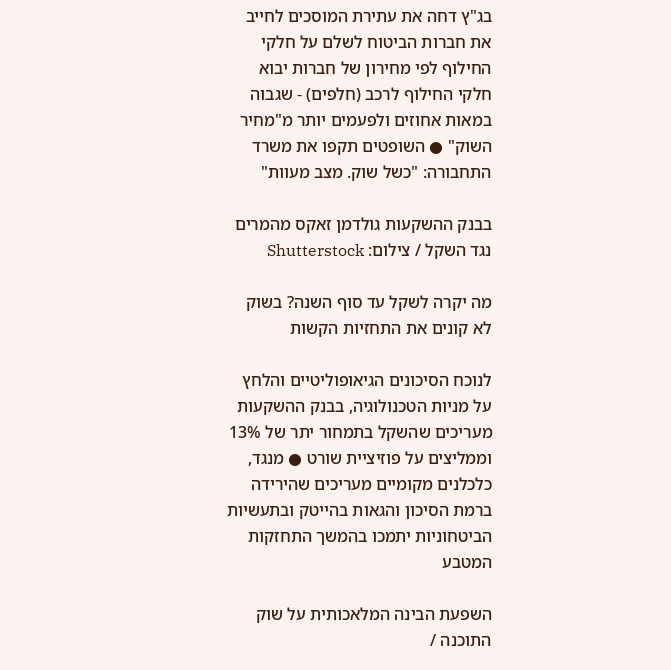בג"ץ דחה את עתירת המוסכים לחייב את חברות הביטוח לשלם על חלקי החילוף לפי מחירון של חברות יבוא חלקי החילוף לרכב (חלפים) - שגבוה במאות אחוזים ולפעמים יותר מ"מחיר השוק" ● השופטים תקפו את משרד התחבורה: "כשל שוק. מצב מעוות"

בבנק ההשקעות גולדמן זאקס מהמרים נגד השקל / צילום: Shutterstock

מה יקרה לשקל עד סוף השנה? בשוק לא קונים את התחזיות הקשות

לנוכח הסיכונים הגיאופוליטיים והלחץ על מניות הטכנולוגיה, בבנק ההשקעות מעריכים שהשקל בתמחור יתר של 13% וממליצים על פוזיציית שורט ● מנגד, כלכלנים מקומיים מעריכים שהירידה ברמת הסיכון והגאות בהייטק ובתעשיות הביטחוניות יתמכו בהמשך התחזקות המטבע

השפעת הבינה המלאכותית על שוק התוכנה /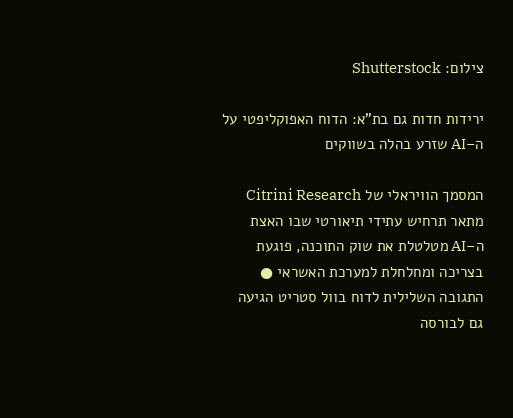צילום: Shutterstock

ירידות חדות גם בת"א: הדוח האפוקליפטי על ה–AI שזרע בהלה בשווקים

המסמך הוויראלי של Citrini Research מתאר תרחיש עתידי תיאורטי שבו האצת ה–AI מטלטלת את שוק התוכנה, פוגעת בצריכה ומחלחלת למערכת האשראי ● התגובה השלילית לדוח בוול סטריט הגיעה גם לבורסה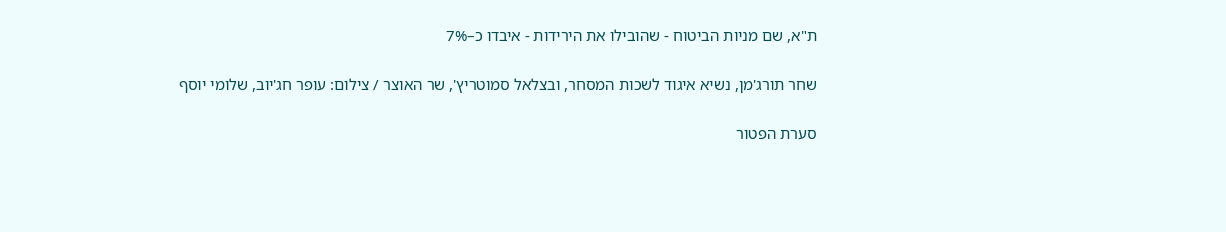ת"א, שם מניות הביטוח - שהובילו את הירידות - איבדו כ–7%

שחר תורג'מן, נשיא איגוד לשכות המסחר, ובצלאל סמוטריץ', שר האוצר / צילום: עופר חג'יוב, שלומי יוסף

סערת הפטור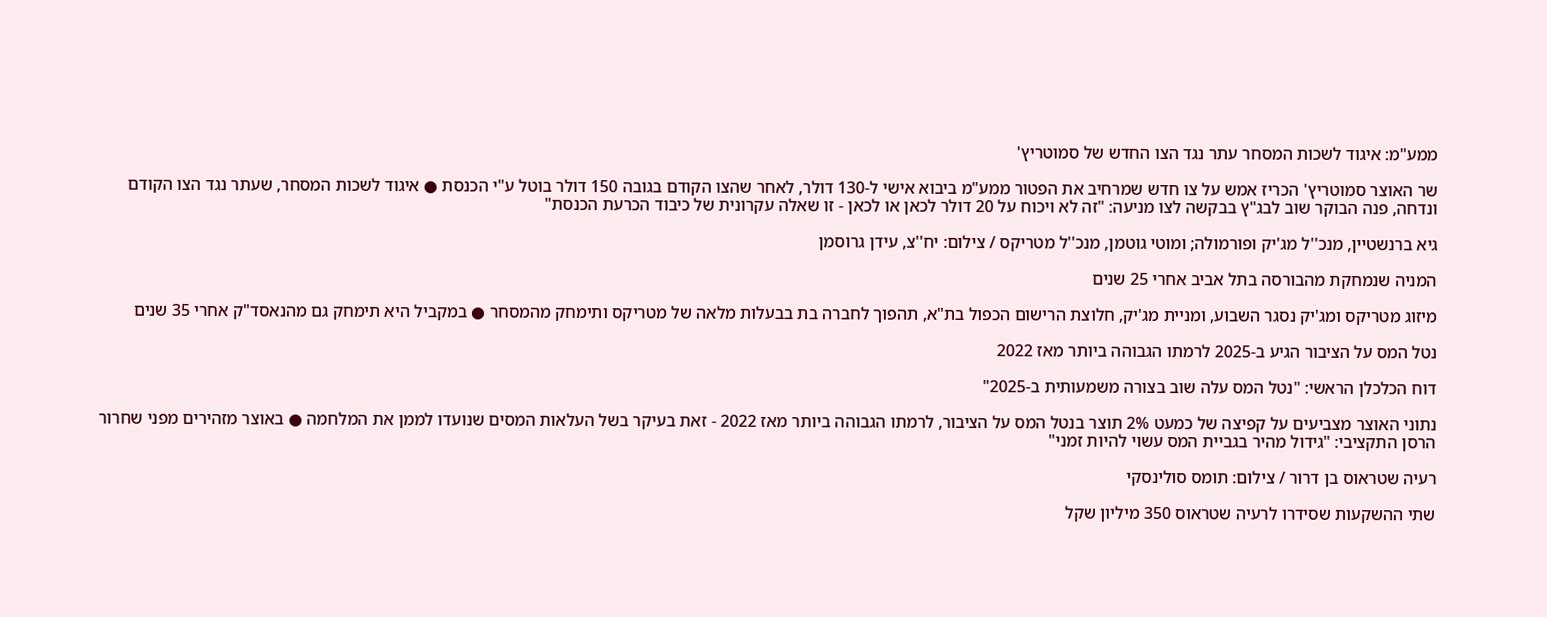ממע"מ: איגוד לשכות המסחר עתר נגד הצו החדש של סמוטריץ'

שר האוצר סמוטריץ' הכריז אמש על צו חדש שמרחיב את הפטור ממע"מ ביבוא אישי ל-130 דולר, לאחר שהצו הקודם בגובה 150 דולר בוטל ע"י הכנסת ● איגוד לשכות המסחר, שעתר נגד הצו הקודם ונדחה, פנה הבוקר שוב לבג"ץ בבקשה לצו מניעה: "זה לא ויכוח על 20 דולר לכאן או לכאן - זו שאלה עקרונית של כיבוד הכרעת הכנסת"

גיא ברנשטיין, מנכ''ל מג'יק ופורמולה; ומוטי גוטמן, מנכ''ל מטריקס / צילום: יח''צ, עידן גרוסמן

המניה שנמחקת מהבורסה בתל אביב אחרי 25 שנים

מיזוג מטריקס ומג'יק נסגר השבוע, ומניית מג'יק, חלוצת הרישום הכפול בת"א, תהפוך לחברה בת בבעלות מלאה של מטריקס ותימחק מהמסחר ● במקביל היא תימחק גם מהנאסד"ק אחרי 35 שנים

נטל המס על הציבור הגיע ב-2025 לרמתו הגבוהה ביותר מאז 2022

דוח הכלכלן הראשי: "נטל המס עלה שוב בצורה משמעותית ב-2025"

נתוני האוצר מצביעים על קפיצה של כמעט 2% תוצר בנטל המס על הציבור, לרמתו הגבוהה ביותר מאז 2022 - זאת בעיקר בשל העלאות המסים שנועדו לממן את המלחמה ● באוצר מזהירים מפני שחרור הרסן התקציבי: "גידול מהיר בגביית המס עשוי להיות זמני"

רעיה שטראוס בן דרור / צילום: תומס סולינסקי

שתי ההשקעות שסידרו לרעיה שטראוס 350 מיליון שקל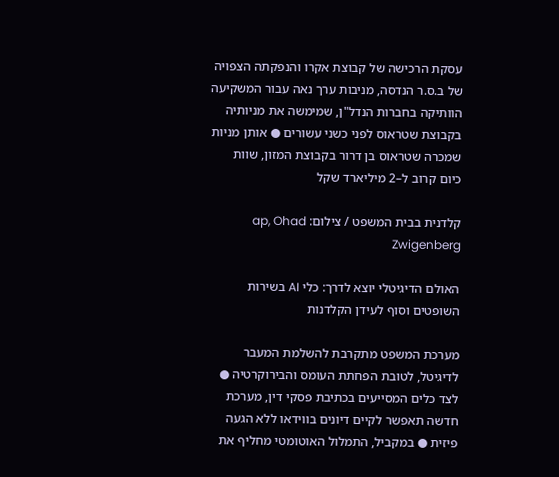עסקת הרכישה של קבוצת אקרו והנפקתה הצפויה של ב.ס.ר הנדסה, מניבות ערך נאה עבור המשקיעה הוותיקה בחברות הנדל"ן, שמימשה את מניותיה בקבוצת שטראוס לפני כשני עשורים ● אותן מניות שמכרה שטראוס בן דרור בקבוצת המזון, שוות כיום קרוב ל–2 מיליארד שקל

קלדנית בבית המשפט / צילום: ap, Ohad Zwigenberg

האולם הדיגיטלי יוצא לדרך: כלי AI בשירות השופטים וסוף לעידן הקלדנות

מערכת המשפט מתקרבת להשלמת המעבר לדיגיטל, לטובת הפחתת העומס והבירוקרטיה ● לצד כלים המסייעים בכתיבת פסקי דין, מערכת חדשה תאפשר לקיים דיונים בווידאו ללא הגעה פיזית ● במקביל, התמלול האוטומטי מחליף את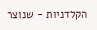הקלדניות - שנוצר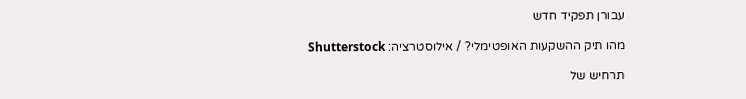עבורן תפקיד חדש

מהו תיק ההשקעות האופטימלי? / אילוסטרציה: Shutterstock

תרחיש של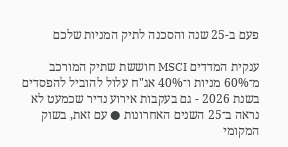פעם ב-25 שנה והסכנה לתיק המניות שלכם

ענקית המדדים MSCI חוששת שתיק המורכב מ־60% מניות ו־40% אג"ח עלול להוביל להפסדים בשנת 2026 - גם בעקבות אירוע נדיר שכמעט לא נראה ב־25 השנים האחרונות ● עם זאת, בשוק המקומי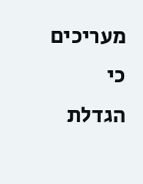מעריכים כי הגדלת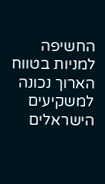החשיפה למניות בטווח הארוך נכונה למשקיעים הישראלים